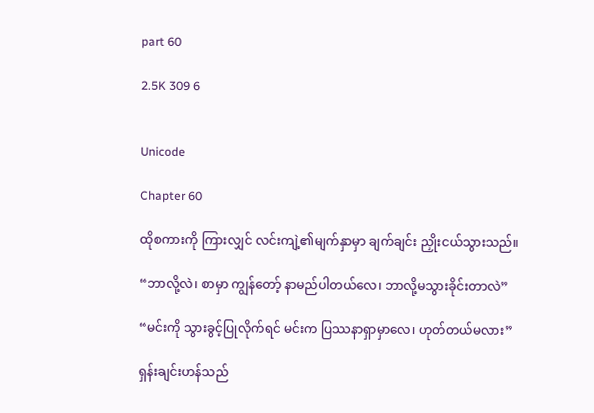part 60

2.5K 309 6


Unicode

Chapter 60

ထိုစကားကို ကြားလျှင် လင်းကျဲ့၏မျက်နှာမှာ ချက်ချင်း ညှိုးငယ်သွားသည်။

“ဘာလို့လဲ၊ စာမှာ ကျွန်တော့် နာမည်ပါတယ်လေ၊ ဘာလို့မသွားခိုင်းတာလဲ”

“မင်းကို သွားခွင့်ပြုလိုက်ရင် မင်းက ပြဿနာရှာမှာလေ၊ ဟုတ်တယ်မလား”

ရှန်းချင်းဟန်သည်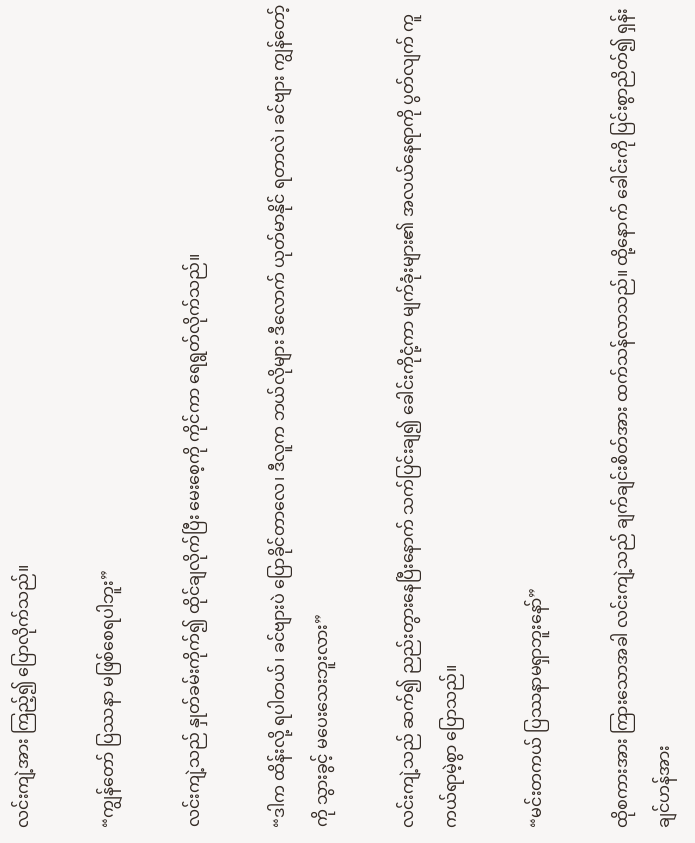လင်းကျဲ့အား ကြည့်၍ ပြောလိုက်သည်။

“ကျွန်တော် ပြဿနာ မဖြစ်စေရပါဘူး”

လင်းကျဲ့သည် နှုတ်ခမ်းကိုက်၍ ထိုင်ချလိုက်ပြီး မေးစေ့ကို ကိုင်ကာ ရေရွတ်လိုက်သည်။

“ဒါက ထိန်းလို့ ရပါတယ်၊ ခင်ဗျားပဲ ပြောခိုင်တာလေ၊ ဒီလူက ဘယ်လိုများ ဒီလောက် ယုတ်မာနိုင် ရတာလဲ၊ ခင်ဗျား ကျွန်တော့်ကို သွားခွင့် မပေးသေးဘူးလား”

လင်းကျဲ့သည် ဆက်၍ ညည်းတွားနေပြီးနောက် သက်ပြင်းချ၍ ခေါင်းကိုငုံ့ကာ မျက်ခုံးများ၏ အလယ်နေရာကို ပွတ်လျက် ကူကယ်ရာမဲ့စွာ ပြောသည်။

“မင်းတကယ် ပြဿနာမရှာဘူးနော်”

ထိုစကားအား ကြားသောအခါ လင်းကျဲ့သည် ချက်ချင်းစိတ်အား ထက်သန်လာသည်။ ထို့နောက် ခေါင်းကို ပြင်းစွာညိတ်၍ ရှန်းချင်ဟန်အား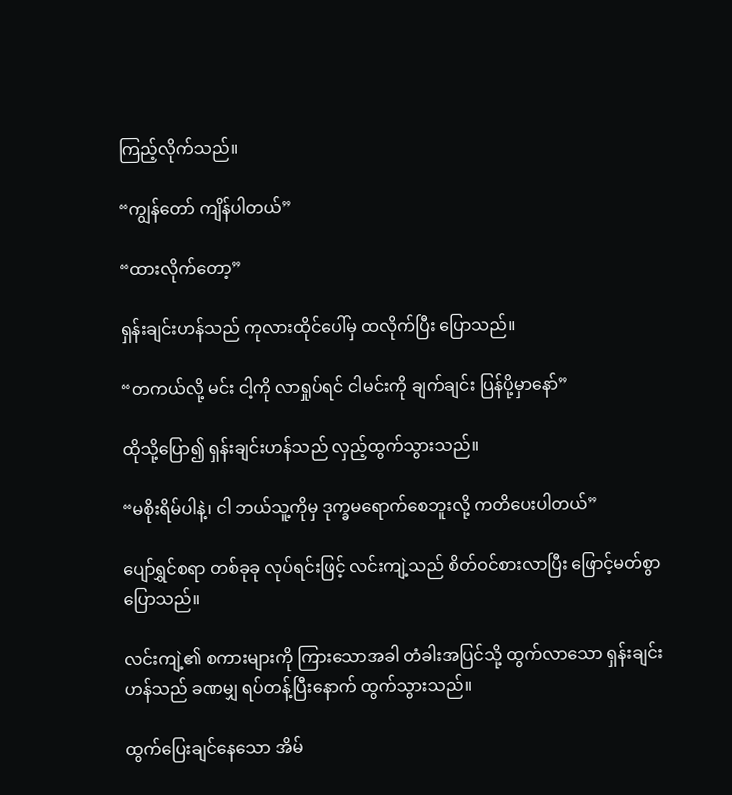ကြည့်လိုက်သည်။

“ကျွန်တော် ကျိန်ပါတယ်”

“ထားလိုက်တော့”

ရှန်းချင်းဟန်သည် ကုလားထိုင်ပေါ်မှ ထလိုက်ပြီး ပြောသည်။

“တကယ်လို့ မင်း ငါ့ကို လာရှုပ်ရင် ငါမင်းကို ချက်ချင်း ပြန်ပို့မှာနော်”

ထိုသို့ပြော၍ ရှန်းချင်းဟန်သည် လှည့်ထွက်သွားသည်။

“မစိုးရိမ်ပါနဲ့၊ ငါ ဘယ်သူ့ကိုမှ ဒုက္ခမရောက်စေဘူးလို့ ကတိပေးပါတယ်”

ပျော်ရွှင်စရာ တစ်ခုခု လုပ်ရင်းဖြင့် လင်းကျဲ့သည် စိတ်ဝင်စားလာပြီး ဖြောင့်မတ်စွာပြောသည်။

လင်းကျဲ့၏ စကားများကို ကြားသောအခါ တံခါးအပြင်သို့ ထွက်လာသော ရှန်းချင်းဟန်သည် ခဏမျှ ရပ်တန့်ပြီးနောက် ထွက်သွားသည်။

ထွက်ပြေးချင်နေသော အိမ်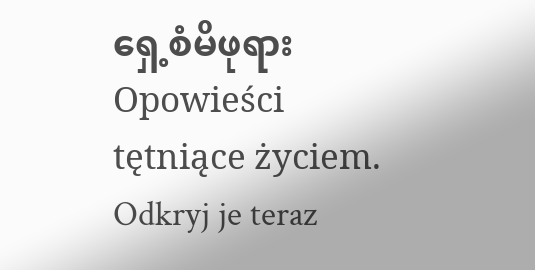ရှေ့စံမိဖုရားOpowieści tętniące życiem. Odkryj je teraz